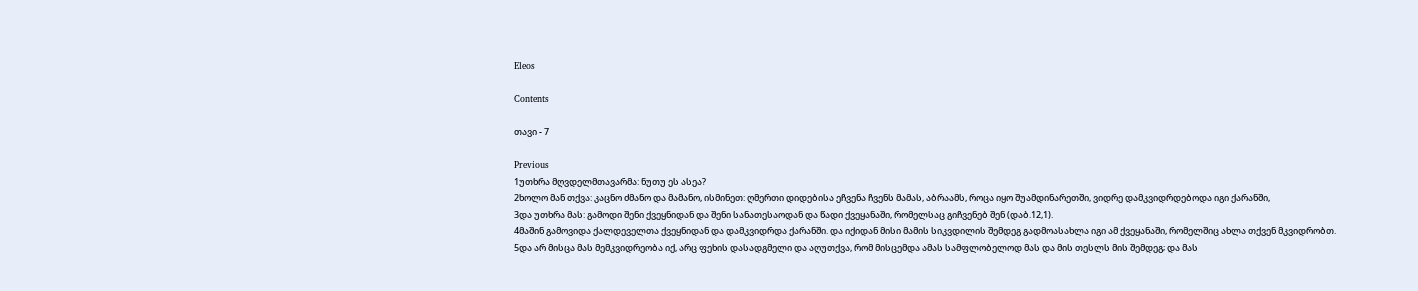Eleos

Contents

თავი - 7

Previous
1უთხრა მღვდელმთავარმა: ნუთუ ეს ასეა?
2ხოლო მან თქვა: კაცნო ძმანო და მამანო, ისმინეთ: ღმერთი დიდებისა ეჩვენა ჩვენს მამას, აბრაამს, როცა იყო შუამდინარეთში, ვიდრე დამკვიდრდებოდა იგი ქარანში,
3და უთხრა მას: გამოდი შენი ქვეყნიდან და შენი სანათესაოდან და წადი ქვეყანაში, რომელსაც გიჩვენებ შენ (დაბ.12,1).
4მაშინ გამოვიდა ქალდეველთა ქვეყნიდან და დამკვიდრდა ქარანში. და იქიდან მისი მამის სიკვდილის შემდეგ გადმოასახლა იგი ამ ქვეყანაში, რომელშიც ახლა თქვენ მკვიდრობთ.
5და არ მისცა მას მემკვიდრეობა იქ, არც ფეხის დასადგმელი და აღუთქვა, რომ მისცემდა ამას სამფლობელოდ მას და მის თესლს მის შემდეგ; და მას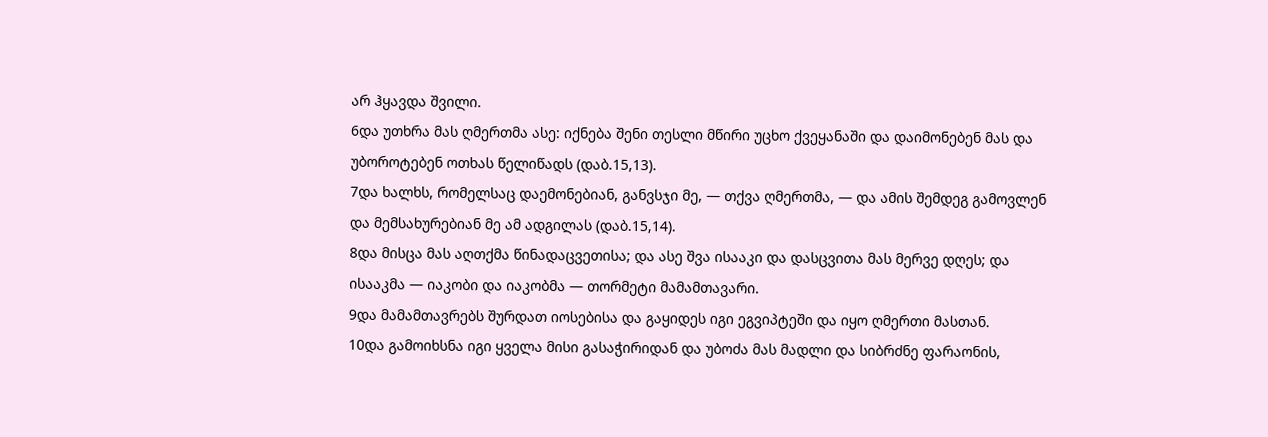არ ჰყავდა შვილი.
6და უთხრა მას ღმერთმა ასე: იქნება შენი თესლი მწირი უცხო ქვეყანაში და დაიმონებენ მას და უბოროტებენ ოთხას წელიწადს (დაბ.15,13).
7და ხალხს, რომელსაც დაემონებიან, განვსჯი მე, — თქვა ღმერთმა, — და ამის შემდეგ გამოვლენ და მემსახურებიან მე ამ ადგილას (დაბ.15,14).
8და მისცა მას აღთქმა წინადაცვეთისა; და ასე შვა ისააკი და დასცვითა მას მერვე დღეს; და ისააკმა — იაკობი და იაკობმა — თორმეტი მამამთავარი.
9და მამამთავრებს შურდათ იოსებისა და გაყიდეს იგი ეგვიპტეში და იყო ღმერთი მასთან.
10და გამოიხსნა იგი ყველა მისი გასაჭირიდან და უბოძა მას მადლი და სიბრძნე ფარაონის,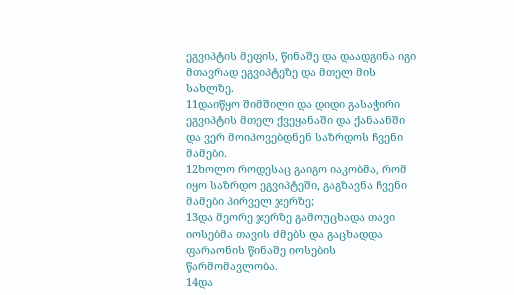ეგვიპტის მეფის, წინაშე და დაადგინა იგი მთავრად ეგვიპტეზე და მთელ მის სახლზე.
11დაიწყო შიმშილი და დიდი გასაჭირი ეგვიპტის მთელ ქვეყანაში და ქანაანში და ვერ მოიპოვებდნენ საზრდოს ჩვენი მამები.
12ხოლო როდესაც გაიგო იაკობმა, რომ იყო საზრდო ეგვიპტეში, გაგზავნა ჩვენი მამები პირველ ჯერზე;
13და მეორე ჯერზე გამოუცხადა თავი იოსებმა თავის ძმებს და გაცხადდა ფარაონის წინაშე იოსების წარმომავლობა.
14და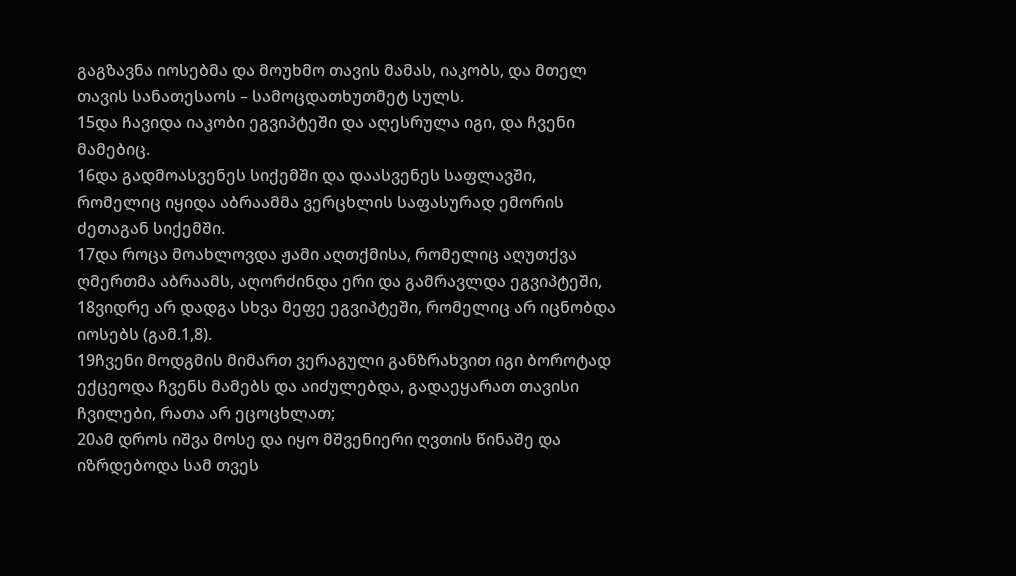გაგზავნა იოსებმა და მოუხმო თავის მამას, იაკობს, და მთელ თავის სანათესაოს – სამოცდათხუთმეტ სულს.
15და ჩავიდა იაკობი ეგვიპტეში და აღესრულა იგი, და ჩვენი მამებიც.
16და გადმოასვენეს სიქემში და დაასვენეს საფლავში, რომელიც იყიდა აბრაამმა ვერცხლის საფასურად ემორის ძეთაგან სიქემში.
17და როცა მოახლოვდა ჟამი აღთქმისა, რომელიც აღუთქვა ღმერთმა აბრაამს, აღორძინდა ერი და გამრავლდა ეგვიპტეში,
18ვიდრე არ დადგა სხვა მეფე ეგვიპტეში, რომელიც არ იცნობდა იოსებს (გამ.1,8).
19ჩვენი მოდგმის მიმართ ვერაგული განზრახვით იგი ბოროტად ექცეოდა ჩვენს მამებს და აიძულებდა, გადაეყარათ თავისი ჩვილები, რათა არ ეცოცხლათ;
20ამ დროს იშვა მოსე და იყო მშვენიერი ღვთის წინაშე და იზრდებოდა სამ თვეს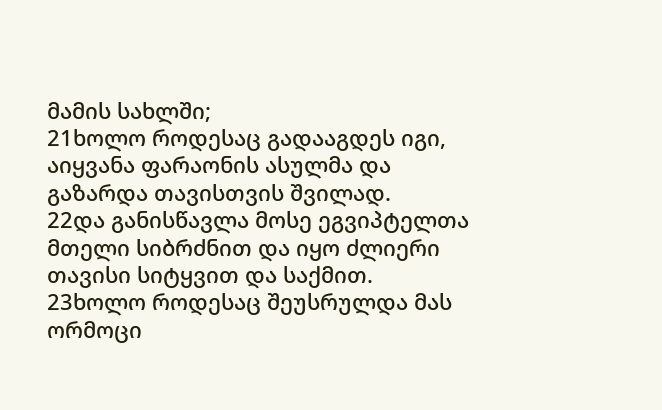მამის სახლში;
21ხოლო როდესაც გადააგდეს იგი, აიყვანა ფარაონის ასულმა და გაზარდა თავისთვის შვილად.
22და განისწავლა მოსე ეგვიპტელთა მთელი სიბრძნით და იყო ძლიერი თავისი სიტყვით და საქმით.
23ხოლო როდესაც შეუსრულდა მას ორმოცი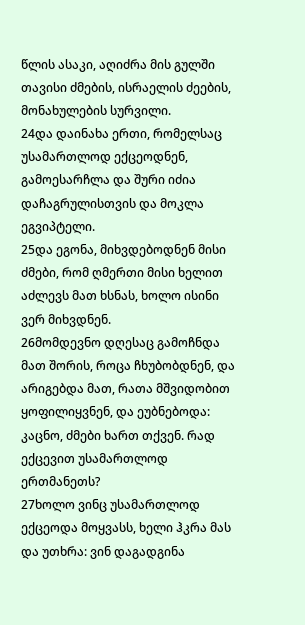წლის ასაკი, აღიძრა მის გულში თავისი ძმების, ისრაელის ძეების, მონახულების სურვილი.
24და დაინახა ერთი, რომელსაც უსამართლოდ ექცეოდნენ, გამოესარჩლა და შური იძია დაჩაგრულისთვის და მოკლა ეგვიპტელი.
25და ეგონა, მიხვდებოდნენ მისი ძმები, რომ ღმერთი მისი ხელით აძლევს მათ ხსნას, ხოლო ისინი ვერ მიხვდნენ.
26მომდევნო დღესაც გამოჩნდა მათ შორის, როცა ჩხუბობდნენ, და არიგებდა მათ, რათა მშვიდობით ყოფილიყვნენ, და ეუბნებოდა: კაცნო, ძმები ხართ თქვენ. რად ექცევით უსამართლოდ ერთმანეთს?
27ხოლო ვინც უსამართლოდ ექცეოდა მოყვასს, ხელი ჰკრა მას და უთხრა: ვინ დაგადგინა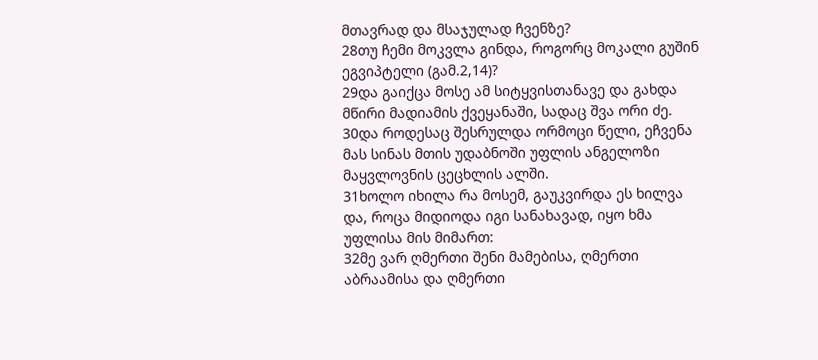მთავრად და მსაჯულად ჩვენზე?
28თუ ჩემი მოკვლა გინდა, როგორც მოკალი გუშინ ეგვიპტელი (გამ.2,14)?
29და გაიქცა მოსე ამ სიტყვისთანავე და გახდა მწირი მადიამის ქვეყანაში, სადაც შვა ორი ძე.
30და როდესაც შესრულდა ორმოცი წელი, ეჩვენა მას სინას მთის უდაბნოში უფლის ანგელოზი მაყვლოვნის ცეცხლის ალში.
31ხოლო იხილა რა მოსემ, გაუკვირდა ეს ხილვა და, როცა მიდიოდა იგი სანახავად, იყო ხმა უფლისა მის მიმართ:
32მე ვარ ღმერთი შენი მამებისა, ღმერთი აბრაამისა და ღმერთი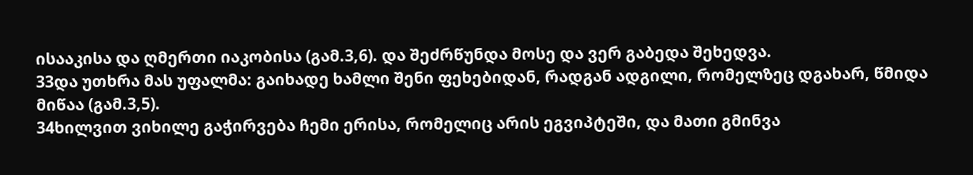ისააკისა და ღმერთი იაკობისა (გამ.3,6). და შეძრწუნდა მოსე და ვერ გაბედა შეხედვა.
33და უთხრა მას უფალმა: გაიხადე ხამლი შენი ფეხებიდან, რადგან ადგილი, რომელზეც დგახარ, წმიდა მიწაა (გამ.3,5).
34ხილვით ვიხილე გაჭირვება ჩემი ერისა, რომელიც არის ეგვიპტეში, და მათი გმინვა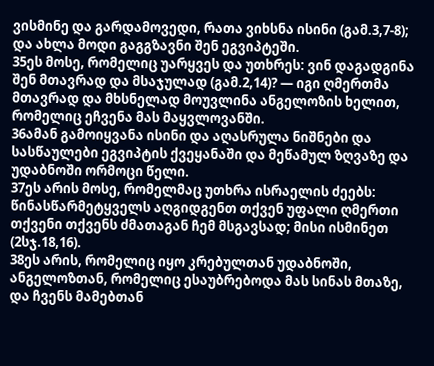ვისმინე და გარდამოვედი, რათა ვიხსნა ისინი (გამ.3,7-8); და ახლა მოდი გაგგზავნი შენ ეგვიპტეში.
35ეს მოსე, რომელიც უარყვეს და უთხრეს: ვინ დაგადგინა შენ მთავრად და მსაჯულად (გამ.2,14)? — იგი ღმერთმა მთავრად და მხსნელად მოუვლინა ანგელოზის ხელით, რომელიც ეჩვენა მას მაყვლოვანში.
36ამან გამოიყვანა ისინი და აღასრულა ნიშნები და სასწაულები ეგვიპტის ქვეყანაში და მეწამულ ზღვაზე და უდაბნოში ორმოცი წელი.
37ეს არის მოსე, რომელმაც უთხრა ისრაელის ძეებს: წინასწარმეტყველს აღგიდგენთ თქვენ უფალი ღმერთი თქვენი თქვენს ძმათაგან ჩემ მსგავსად; მისი ისმინეთ (2სჯ.18,16).
38ეს არის, რომელიც იყო კრებულთან უდაბნოში, ანგელოზთან, რომელიც ესაუბრებოდა მას სინას მთაზე, და ჩვენს მამებთან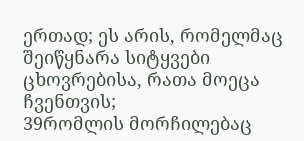ერთად; ეს არის, რომელმაც შეიწყნარა სიტყვები ცხოვრებისა, რათა მოეცა ჩვენთვის;
39რომლის მორჩილებაც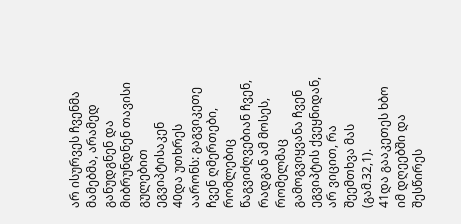არ ისურვეს ჩვენმა მამებმა, არამედ განუდგნენ და მიბრუნდნენ თავისი გულებით ეგვიპტისაკენ
40და უთხრეს აარონს: გაგვიკეთე ჩვენ ღმერთები, რომლებიც წაგვიძღვებიან ჩვენ, რადგან ამ მოსეს, რომელმაც გამოგვიყვანა ჩვენ ეგვიპტის ქვეყნიდან, არ ვიცით, რა შეემთხვა მას (გამ.32,1).
41და გააკეთეს ხბო იმ დღეებში და შესწირეს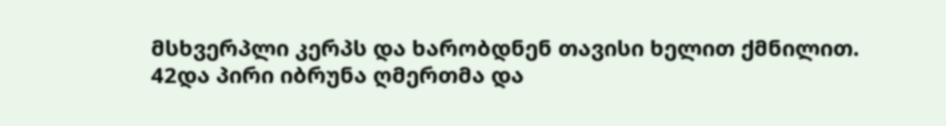მსხვერპლი კერპს და ხარობდნენ თავისი ხელით ქმნილით.
42და პირი იბრუნა ღმერთმა და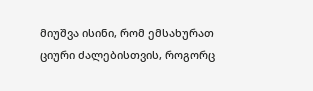მიუშვა ისინი, რომ ემსახურათ ციური ძალებისთვის, როგორც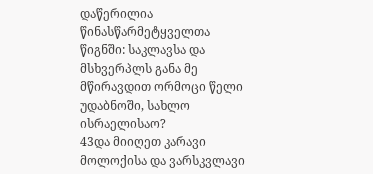დაწერილია წინასწარმეტყველთა წიგნში: საკლავსა და მსხვერპლს განა მე მწირავდით ორმოცი წელი უდაბნოში, სახლო ისრაელისაო?
43და მიიღეთ კარავი მოლოქისა და ვარსკვლავი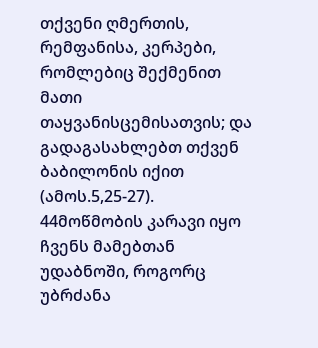თქვენი ღმერთის, რემფანისა, კერპები, რომლებიც შექმენით მათი თაყვანისცემისათვის; და გადაგასახლებთ თქვენ ბაბილონის იქით (ამოს.5,25-27).
44მოწმობის კარავი იყო ჩვენს მამებთან უდაბნოში, როგორც უბრძანა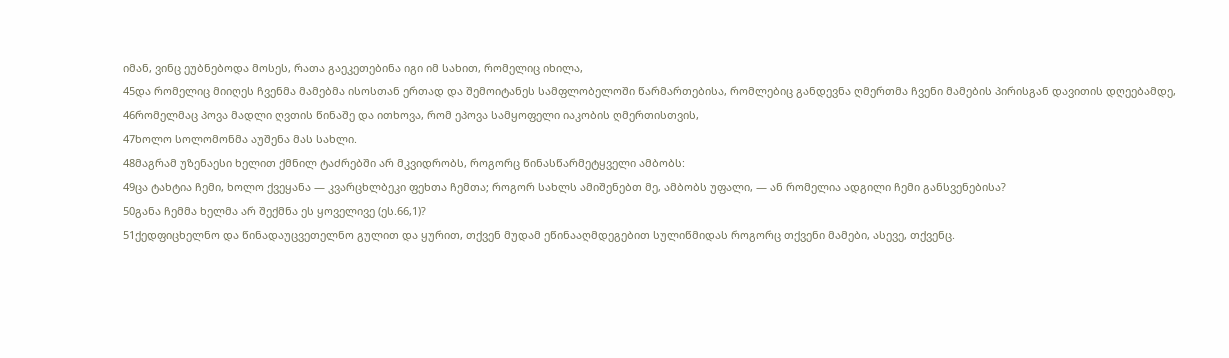იმან, ვინც ეუბნებოდა მოსეს, რათა გაეკეთებინა იგი იმ სახით, რომელიც იხილა,
45და რომელიც მიიღეს ჩვენმა მამებმა ისოსთან ერთად და შემოიტანეს სამფლობელოში წარმართებისა, რომლებიც განდევნა ღმერთმა ჩვენი მამების პირისგან დავითის დღეებამდე,
46რომელმაც პოვა მადლი ღვთის წინაშე და ითხოვა, რომ ეპოვა სამყოფელი იაკობის ღმერთისთვის,
47ხოლო სოლომონმა აუშენა მას სახლი.
48მაგრამ უზენაესი ხელით ქმნილ ტაძრებში არ მკვიდრობს, როგორც წინასწარმეტყველი ამბობს:
49ცა ტახტია ჩემი, ხოლო ქვეყანა — კვარცხლბეკი ფეხთა ჩემთა; როგორ სახლს ამიშენებთ მე, ამბობს უფალი, — ან რომელია ადგილი ჩემი განსვენებისა?
50განა ჩემმა ხელმა არ შექმნა ეს ყოველივე (ეს.66,1)?
51ქედფიცხელნო და წინადაუცვეთელნო გულით და ყურით, თქვენ მუდამ ეწინააღმდეგებით სულიწმიდას როგორც თქვენი მამები, ასევე, თქვენც.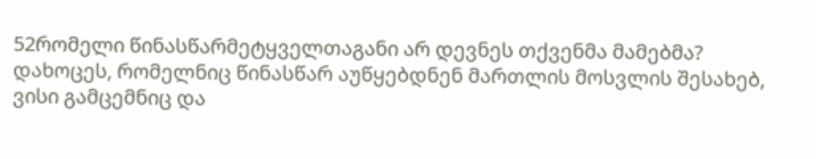52რომელი წინასწარმეტყველთაგანი არ დევნეს თქვენმა მამებმა? დახოცეს, რომელნიც წინასწარ აუწყებდნენ მართლის მოსვლის შესახებ, ვისი გამცემნიც და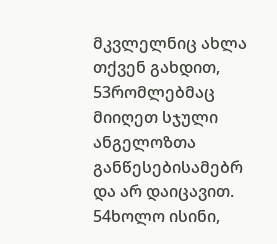მკვლელნიც ახლა თქვენ გახდით,
53რომლებმაც მიიღეთ სჯული ანგელოზთა განწესებისამებრ და არ დაიცავით.
54ხოლო ისინი,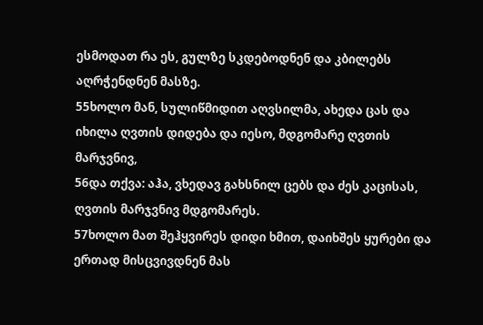ესმოდათ რა ეს, გულზე სკდებოდნენ და კბილებს აღრჭენდნენ მასზე.
55ხოლო მან, სულიწმიდით აღვსილმა, ახედა ცას და იხილა ღვთის დიდება და იესო, მდგომარე ღვთის მარჯვნივ,
56და თქვა: აჰა, ვხედავ გახსნილ ცებს და ძეს კაცისას, ღვთის მარჯვნივ მდგომარეს.
57ხოლო მათ შეჰყვირეს დიდი ხმით, დაიხშეს ყურები და ერთად მისცვივდნენ მას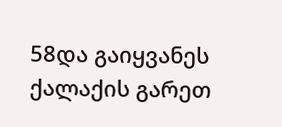58და გაიყვანეს ქალაქის გარეთ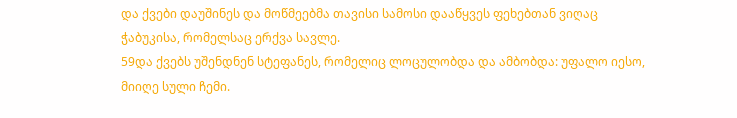და ქვები დაუშინეს და მოწმეებმა თავისი სამოსი დააწყვეს ფეხებთან ვიღაც ჭაბუკისა, რომელსაც ერქვა სავლე.
59და ქვებს უშენდნენ სტეფანეს, რომელიც ლოცულობდა და ამბობდა: უფალო იესო, მიიღე სული ჩემი.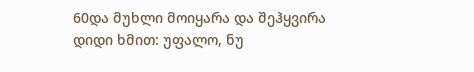60და მუხლი მოიყარა და შეჰყვირა დიდი ხმით: უფალო, ნუ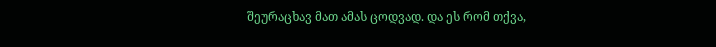შეურაცხავ მათ ამას ცოდვად. და ეს რომ თქვა,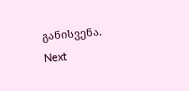განისვენა.
Next